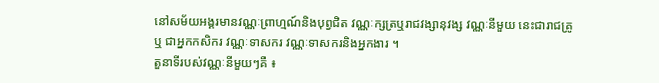នៅសម័យអង្គរមានវណ្ណៈព្រាហ្មណ៍និងបុព្វជិត វណ្ណៈក្សត្រឬរាជវង្សានុវង្ស វណ្ណៈនីមួយ នេះជារាជគ្រូ ឬ ជាអ្នកកសិករ វណ្ណៈទាសករ វណ្ណៈទាសករនិងអ្នកងារ ។
តួនាទីរបស់វណ្ណៈនីមួយៗគឺ ៖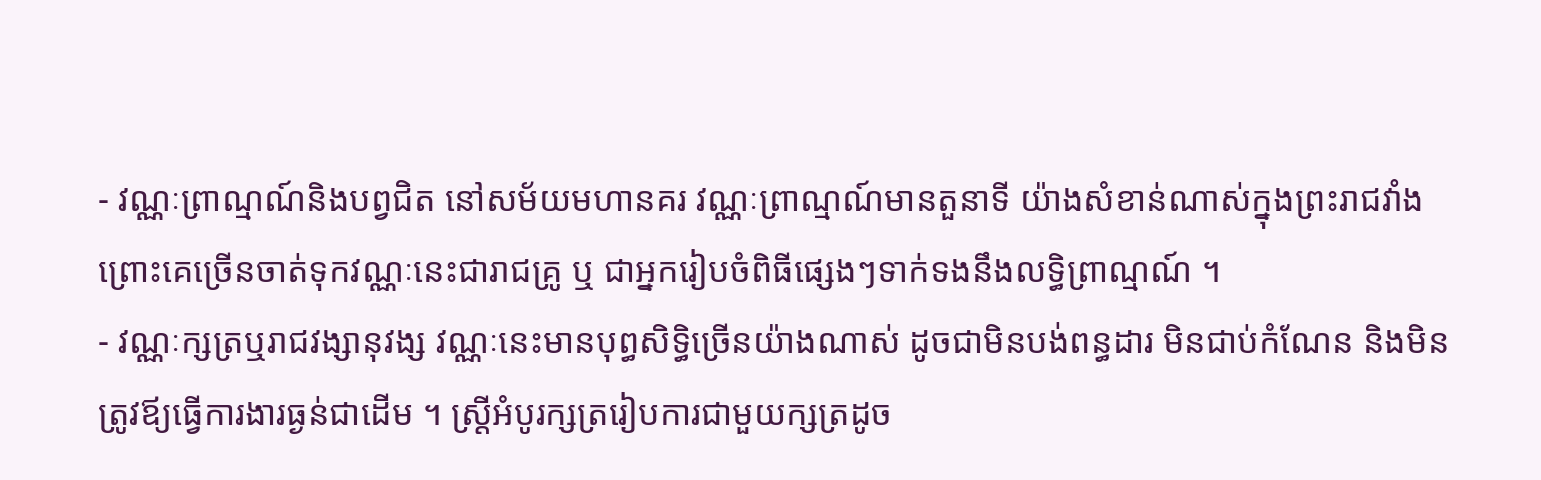- វណ្ណៈព្រាណ្មណ៍និងបព្វជិត នៅសម័យមហានគរ វណ្ណៈព្រាណ្មណ៍មានតួនាទី យ៉ាងសំខាន់ណាស់ក្នុងព្រះរាជវាំង ព្រោះគេច្រើនចាត់ទុកវណ្ណៈនេះជារាជគ្រូ ឬ ជាអ្នករៀបចំពិធីផ្សេងៗទាក់ទងនឹងលទ្ធិព្រាណ្មណ៍ ។
- វណ្ណៈក្សត្រឬរាជវង្សានុវង្ស វណ្ណៈនេះមានបុព្ធសិទ្ធិច្រើនយ៉ាងណាស់ ដូចជាមិនបង់ពន្ធដារ មិនជាប់កំណែន និងមិនត្រូវឪ្យធ្វើការងារធ្ងន់ជាដើម ។ ស្រ្ដីអំបូរក្សត្ររៀបការជាមួយក្សត្រដូច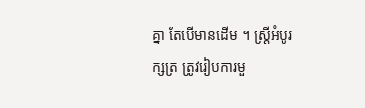គ្នា តែបើមានដើម ។ ស្រ្ដីអំបូរក្សត្រ ត្រូវរៀបការមួ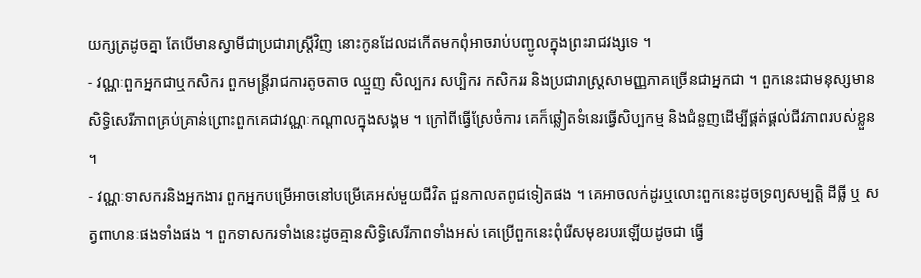យក្សត្រដូចគ្នា តែបើមានស្វាមីជាប្រជារាស្រ្ដីវិញ នោះកូនដែលដកើតមកពុំអាចរាប់បញ្ជូលក្នុងព្រះរាជវង្សទេ ។
- វណ្ណៈពួកអ្នកជាឬកសិករ ពួកមន្ត្រីរាជការតូចតាច ឈ្មួញ សិល្បករ សប្បិករ កសិកររ និងប្រជារាស្រ្ដសាមញ្ញភាគច្រើនជាអ្នកជា ។ ពួកនេះជាមនុស្សមានសិទ្ធិសេរីភាពគ្រប់គ្រាន់ព្រោះពួកគេជាវណ្ណៈកណ្ដាលក្នុងសង្គម ។ ក្រៅពីធ្វើស្រែចំការ គេក៏ឆ្លៀតទំនេរធ្វើសិប្បកម្ម និងជំនួញដើម្បីផ្គត់ផ្គល់ជីវភាពរបស់ខ្លួន ។
- វណ្ណៈទាសករនិងអ្នកងារ ពួកអ្នកបម្រើអាចនៅបម្រើគេអស់មួយជីវិត ជួនកាលតពូជទៀតផង ។ គេអាចលក់ដូរឬលោះពួកនេះដូចទ្រព្យសម្បត្តិ ដីធ្លី ឬ សត្វពាហនៈផងទាំងផង ។ ពួកទាសករទាំងនេះដូចគ្មានសិទ្ធិសេរីភាពទាំងអស់ គេប្រើពួកនេះពុំរើសមុខរបរឡើយដូចជា ធ្វើ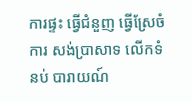ការផ្ទះ ធ្វើជំនួញ ធ្វើស្រែចំការ សង់ប្រាសាទ លើកទំនប់ បារាយណ៍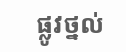ផ្លូវថ្នល់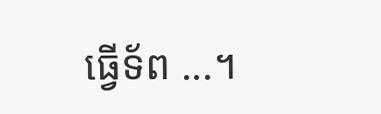ធ្វើទ័ព ...។